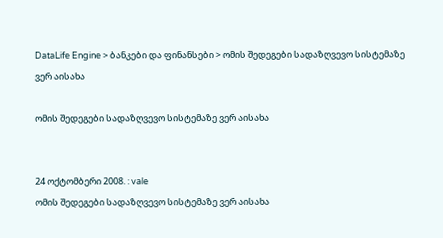DataLife Engine > ბანკები და ფინანსები > ომის შედეგები სადაზღვევო სისტემაზე ვერ აისახა

ომის შედეგები სადაზღვევო სისტემაზე ვერ აისახა


24 ოქტომბერი 2008. : vale
ომის შედეგები სადაზღვევო სისტემაზე ვერ აისახა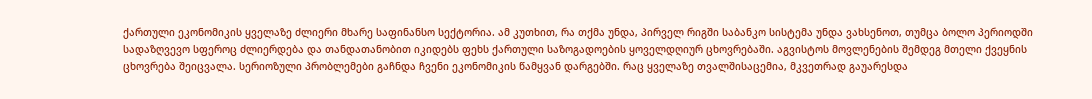ქართული ეკონომიკის ყველაზე ძლიერი მხარე საფინანსო სექტორია. ამ კუთხით, რა თქმა უნდა, პირველ რიგში საბანკო სისტემა უნდა ვახსენოთ, თუმცა ბოლო პერიოდში სადაზღვევო სფეროც ძლიერდება და თანდათანობით იკიდებს ფეხს ქართული საზოგადოების ყოველდღიურ ცხოვრებაში. აგვისტოს მოვლენების შემდეგ მთელი ქვეყნის ცხოვრება შეიცვალა. სერიოზული პრობლემები გაჩნდა ჩვენი ეკონომიკის წამყვან დარგებში. რაც ყველაზე თვალშისაცემია, მკვეთრად გაუარესდა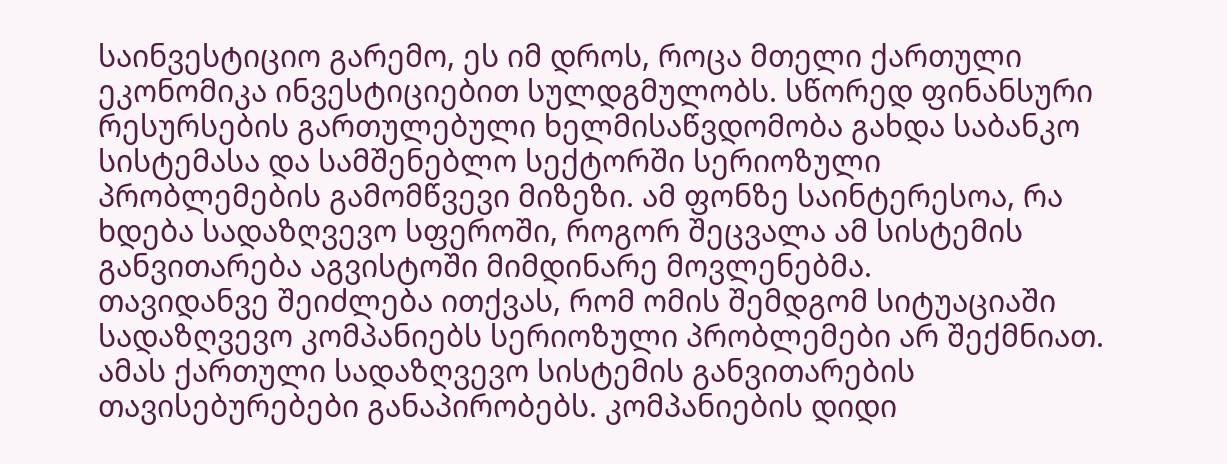საინვესტიციო გარემო, ეს იმ დროს, როცა მთელი ქართული ეკონომიკა ინვესტიციებით სულდგმულობს. სწორედ ფინანსური რესურსების გართულებული ხელმისაწვდომობა გახდა საბანკო სისტემასა და სამშენებლო სექტორში სერიოზული პრობლემების გამომწვევი მიზეზი. ამ ფონზე საინტერესოა, რა ხდება სადაზღვევო სფეროში, როგორ შეცვალა ამ სისტემის განვითარება აგვისტოში მიმდინარე მოვლენებმა.
თავიდანვე შეიძლება ითქვას, რომ ომის შემდგომ სიტუაციაში სადაზღვევო კომპანიებს სერიოზული პრობლემები არ შექმნიათ. ამას ქართული სადაზღვევო სისტემის განვითარების თავისებურებები განაპირობებს. კომპანიების დიდი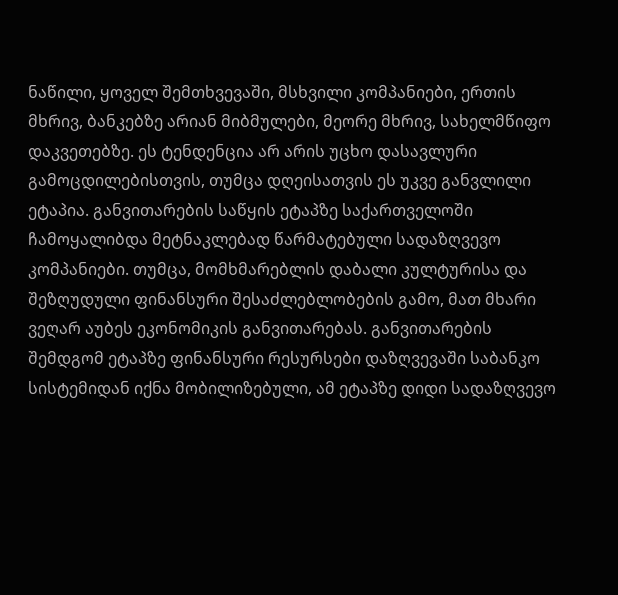ნაწილი, ყოველ შემთხვევაში, მსხვილი კომპანიები, ერთის მხრივ, ბანკებზე არიან მიბმულები, მეორე მხრივ, სახელმწიფო დაკვეთებზე. ეს ტენდენცია არ არის უცხო დასავლური გამოცდილებისთვის, თუმცა დღეისათვის ეს უკვე განვლილი ეტაპია. განვითარების საწყის ეტაპზე საქართველოში ჩამოყალიბდა მეტნაკლებად წარმატებული სადაზღვევო კომპანიები. თუმცა, მომხმარებლის დაბალი კულტურისა და შეზღუდული ფინანსური შესაძლებლობების გამო, მათ მხარი ვეღარ აუბეს ეკონომიკის განვითარებას. განვითარების შემდგომ ეტაპზე ფინანსური რესურსები დაზღვევაში საბანკო სისტემიდან იქნა მობილიზებული, ამ ეტაპზე დიდი სადაზღვევო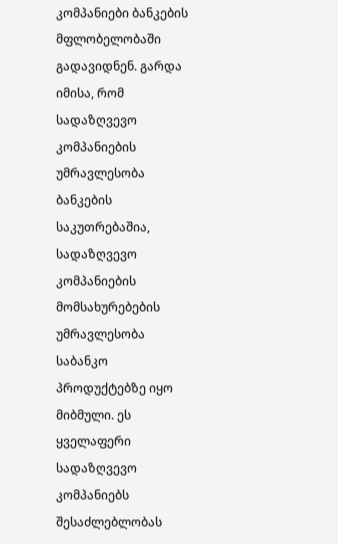კომპანიები ბანკების მფლობელობაში გადავიდნენ. გარდა იმისა, რომ სადაზღვევო კომპანიების უმრავლესობა ბანკების საკუთრებაშია, სადაზღვევო კომპანიების მომსახურებების უმრავლესობა საბანკო პროდუქტებზე იყო მიბმული. ეს ყველაფერი სადაზღვევო კომპანიებს შესაძლებლობას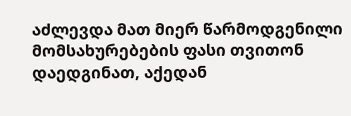აძლევდა მათ მიერ წარმოდგენილი მომსახურებების ფასი თვითონ დაედგინათ, აქედან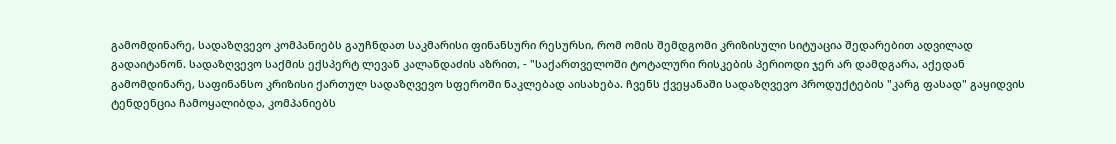გამომდინარე, სადაზღვევო კომპანიებს გაუჩნდათ საკმარისი ფინანსური რესურსი, რომ ომის შემდგომი კრიზისული სიტუაცია შედარებით ადვილად გადაიტანონ. სადაზღვევო საქმის ექსპერტ ლევან კალანდაძის აზრით, - "საქართველოში ტოტალური რისკების პერიოდი ჯერ არ დამდგარა, აქედან გამომდინარე, საფინანსო კრიზისი ქართულ სადაზღვევო სფეროში ნაკლებად აისახება. ჩვენს ქვეყანაში სადაზღვევო პროდუქტების "კარგ ფასად" გაყიდვის ტენდენცია ჩამოყალიბდა, კომპანიებს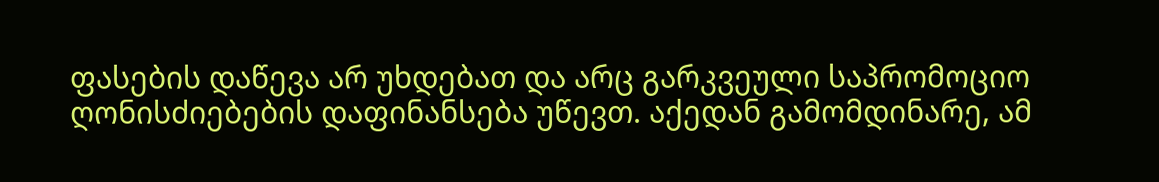ფასების დაწევა არ უხდებათ და არც გარკვეული საპრომოციო ღონისძიებების დაფინანსება უწევთ. აქედან გამომდინარე, ამ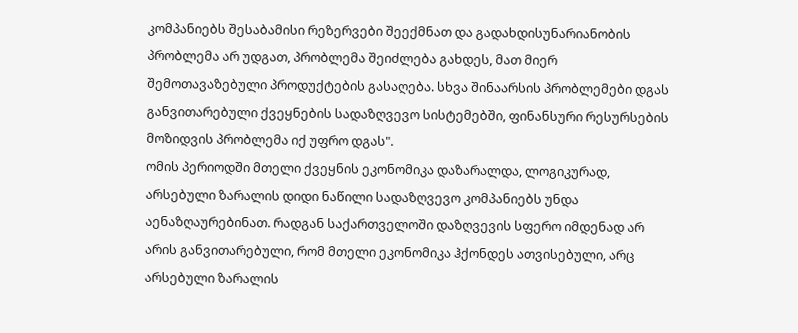კომპანიებს შესაბამისი რეზერვები შეექმნათ და გადახდისუნარიანობის პრობლემა არ უდგათ, პრობლემა შეიძლება გახდეს, მათ მიერ შემოთავაზებული პროდუქტების გასაღება. სხვა შინაარსის პრობლემები დგას განვითარებული ქვეყნების სადაზღვევო სისტემებში, ფინანსური რესურსების მოზიდვის პრობლემა იქ უფრო დგას".
ომის პერიოდში მთელი ქვეყნის ეკონომიკა დაზარალდა, ლოგიკურად, არსებული ზარალის დიდი ნაწილი სადაზღვევო კომპანიებს უნდა აენაზღაურებინათ. რადგან საქართველოში დაზღვევის სფერო იმდენად არ არის განვითარებული, რომ მთელი ეკონომიკა ჰქონდეს ათვისებული, არც არსებული ზარალის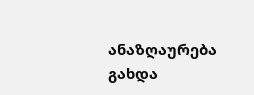ანაზღაურება გახდა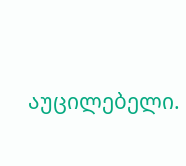აუცილებელი.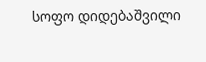სოფო დიდებაშვილი